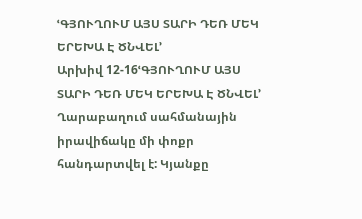ՙԳՅՈՒՂՈՒՄ ԱՅՍ ՏԱՐԻ ԴԵՌ ՄԵԿ ԵՐԵԽԱ Է ԾՆՎԵԼ՚
Արխիվ 12-16ՙԳՅՈՒՂՈՒՄ ԱՅՍ ՏԱՐԻ ԴԵՌ ՄԵԿ ԵՐԵԽԱ Է ԾՆՎԵԼ՚
Ղարաբաղում սահմանային իրավիճակը մի փոքր հանդարտվել է: Կյանքը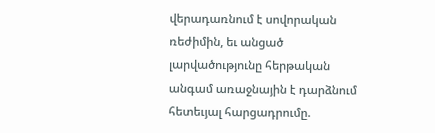վերադառնում է սովորական ռեժիմին, եւ անցած լարվածությունը հերթական անգամ առաջնային է դարձնում հետեւյալ հարցադրումը.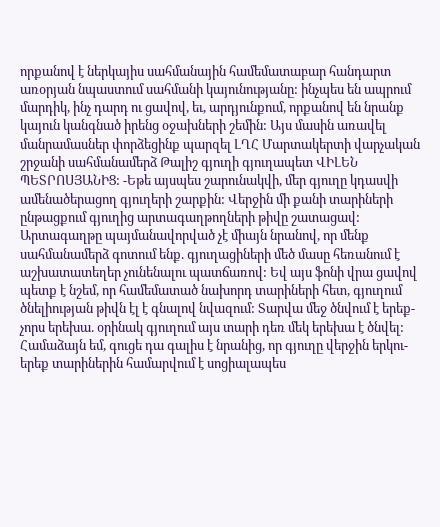որքանով է ներկայիս սահմանային համեմատաբար հանդարտ առօրյան նպաստում սահմանի կայունությանը: ինչպես են ապրում մարդիկ, ինչ դարդ ու ցավով, եւ, արդյունքում, որքանով են նրանք կայուն կանգնած իրենց օջախների շեմին: Այս մասին առավել մանրամասներ փորձեցինք պարզել ԼՂՀ Մարտակերտի վարչական շրջանի սահմանամերձ Թալիշ գյուղի գյուղապետ ՎԻԼԵՆ ՊԵՏՐՈՍՅԱՆԻՑ: -Եթե այսպես շարունակվի, մեր գյուղը կդասվի ամենածերացող գյուղերի շարքին: Վերջին մի քանի տարիների ընթացքում գյուղից արտագաղթողների թիվը շատացավ: Արտագաղթը պայմանավորված չէ միայն նրանով, որ մենք սահմանամերձ գոտում ենք. գյուղացիների մեծ մասը հեռանում է աշխատատեղեր չունենալու պատճառով: Եվ այս ֆոնի վրա ցավով պետք է նշեմ, որ համեմատած նախորդ տարիների հետ, գյուղում ծնելիության թիվն էլ է գնալով նվազում: Տարվա մեջ ծնվում է երեք-չորս երեխա. օրինակ գյուղում այս տարի դեռ մեկ երեխա է ծնվել: Համաձայն եմ, գուցե դա գալիս է նրանից, որ գյուղը վերջին երկու-երեք տարիներին համարվում է սոցիալապես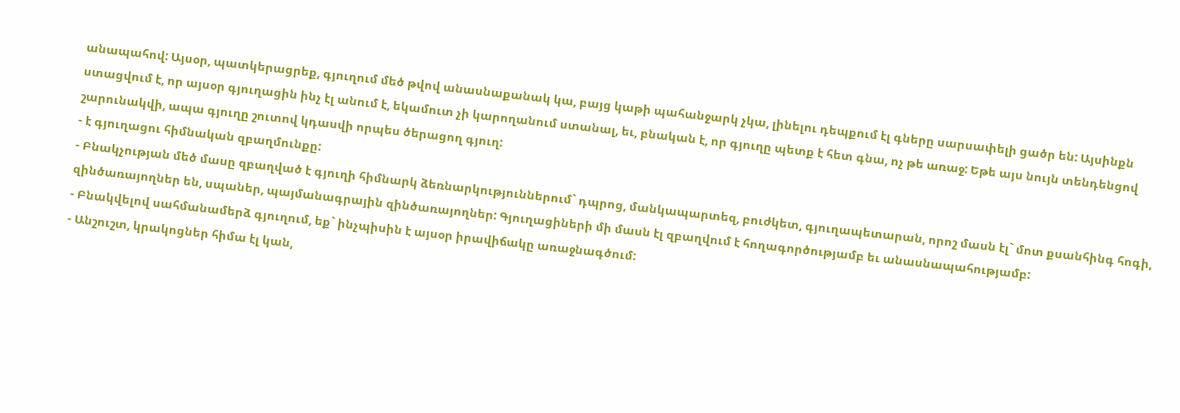անապահով: Այսօր, պատկերացրեք, գյուղում մեծ թվով անասնաքանակ կա, բայց կաթի պահանջարկ չկա, լինելու դեպքում էլ գները սարսափելի ցածր են: Այսինքն ստացվում է, որ այսօր գյուղացին ինչ էլ անում է, եկամուտ չի կարողանում ստանալ, եւ, բնական է, որ գյուղը պետք է հետ գնա, ոչ թե առաջ: Եթե այս նույն տենդենցով շարունակվի, ապա գյուղը շուտով կդասվի որպես ծերացող գյուղ:
- է գյուղացու հիմնական զբաղմունքը:
- Բնակչության մեծ մասը զբաղված է գյուղի հիմնարկ ձեռնարկություններում` դպրոց, մանկապարտեզ, բուժկետ, գյուղապետարան, որոշ մասն էլ` մոտ քսանհինգ հոգի, զինծառայողներ են, սպաներ, պայմանագրային զինծառայողներ: Գյուղացիների մի մասն էլ զբաղվում է հողագործությամբ եւ անասնապահությամբ:
- Բնակվելով սահմանամերձ գյուղում, եք` ինչպիսին է այսօր իրավիճակը առաջնագծում:
- Անշուշտ, կրակոցներ հիմա էլ կան,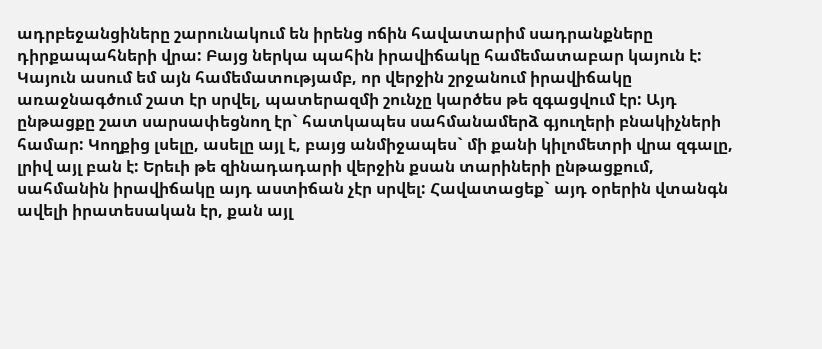ադրբեջանցիները շարունակում են իրենց ոճին հավատարիմ սադրանքները դիրքապահների վրա: Բայց ներկա պահին իրավիճակը համեմատաբար կայուն է: Կայուն ասում եմ այն համեմատությամբ, որ վերջին շրջանում իրավիճակը առաջնագծում շատ էր սրվել, պատերազմի շունչը կարծես թե զգացվում էր: Այդ ընթացքը շատ սարսափեցնող էր` հատկապես սահմանամերձ գյուղերի բնակիչների համար: Կողքից լսելը, ասելը այլ է, բայց անմիջապես` մի քանի կիլոմետրի վրա զգալը, լրիվ այլ բան է: Երեւի թե զինադադարի վերջին քսան տարիների ընթացքում, սահմանին իրավիճակը այդ աստիճան չէր սրվել: Հավատացեք` այդ օրերին վտանգն ավելի իրատեսական էր, քան այլ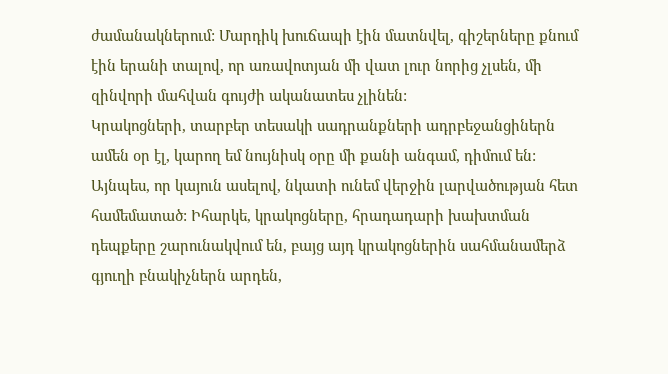ժամանակներում: Մարդիկ խուճապի էին մատնվել, գիշերները քնում էին երանի տալով, որ առավոտյան մի վատ լուր նորից չլսեն, մի զինվորի մահվան գույժի ականատես չլինեն:
Կրակոցների, տարբեր տեսակի սադրանքների ադրբեջանցիներն ամեն օր էլ, կարող եմ նույնիսկ օրը մի քանի անգամ, դիմում են: Այնպես, որ կայուն ասելով, նկատի ունեմ վերջին լարվածության հետ համեմատած: Իհարկե, կրակոցները, հրադադարի խախտման դեպքերը շարունակվում են, բայց այդ կրակոցներին սահմանամերձ գյուղի բնակիչներն արդեն,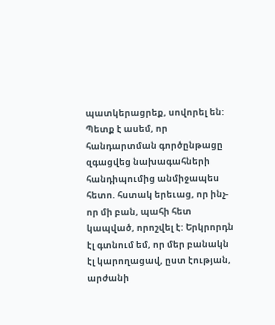պատկերացրեք, սովորել են:
Պետք է ասեմ, որ հանդարտման գործընթացը զգացվեց նախագահների հանդիպումից անմիջապես հետո. հստակ երեւաց, որ ինչ-որ մի բան, պահի հետ կապված, որոշվել է: Երկրորդն էլ գտնում եմ, որ մեր բանակն էլ կարողացավ, ըստ էության, արժանի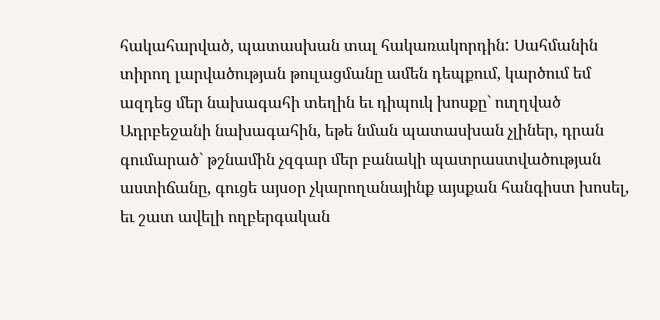հակահարված, պատասխան տալ հակառակորդին: Սահմանին տիրող լարվածության թուլացմանը ամեն դեպքում, կարծում եմ ազդեց մեր նախագահի տեղին եւ դիպուկ խոսքը` ուղղված Ադրբեջանի նախագահին, եթե նման պատասխան չլիներ, դրան գումարած` թշնամին չզգար մեր բանակի պատրաստվածության աստիճանը, գուցե այսօր չկարողանայինք այսքան հանգիստ խոսել, եւ շատ ավելի ողբերգական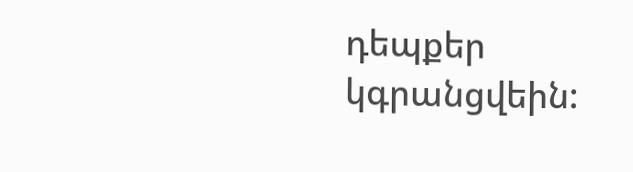դեպքեր կգրանցվեին: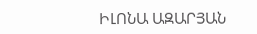ԻԼՈՆԱ ԱԶԱՐՅԱՆ